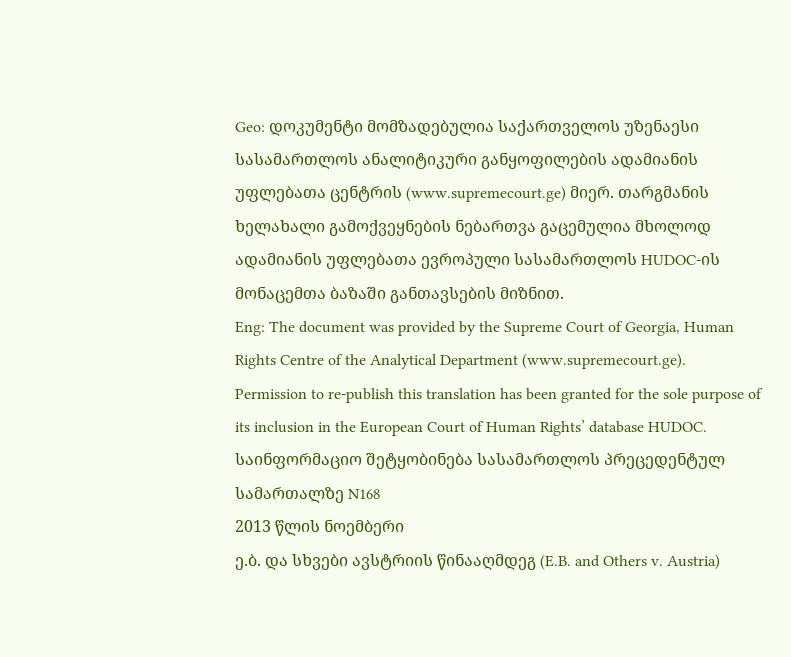Geo: დოკუმენტი მომზადებულია საქართველოს უზენაესი სასამართლოს ანალიტიკური განყოფილების ადამიანის უფლებათა ცენტრის (www.supremecourt.ge) მიერ. თარგმანის ხელახალი გამოქვეყნების ნებართვა გაცემულია მხოლოდ ადამიანის უფლებათა ევროპული სასამართლოს HUDOC-ის მონაცემთა ბაზაში განთავსების მიზნით.
Eng: The document was provided by the Supreme Court of Georgia, Human Rights Centre of the Analytical Department (www.supremecourt.ge). Permission to re-publish this translation has been granted for the sole purpose of its inclusion in the European Court of Human Rights’ database HUDOC.
საინფორმაციო შეტყობინება სასამართლოს პრეცედენტულ სამართალზე N168
2013 წლის ნოემბერი
ე.ბ. და სხვები ავსტრიის წინააღმდეგ (E.B. and Others v. Austria)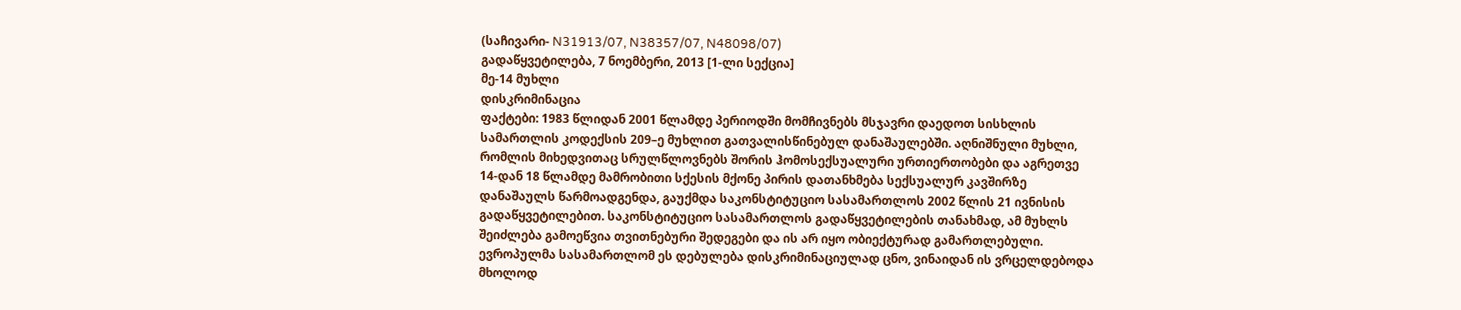(საჩივარი- N31913/07, N38357/07, N48098/07)
გადაწყვეტილება, 7 ნოემბერი, 2013 [1-ლი სექცია]
მე-14 მუხლი
დისკრიმინაცია
ფაქტები: 1983 წლიდან 2001 წლამდე პერიოდში მომჩივნებს მსჯავრი დაედოთ სისხლის სამართლის კოდექსის 209–ე მუხლით გათვალისწინებულ დანაშაულებში. აღნიშნული მუხლი, რომლის მიხედვითაც სრულწლოვნებს შორის ჰომოსექსუალური ურთიერთობები და აგრეთვე 14-დან 18 წლამდე მამრობითი სქესის მქონე პირის დათანხმება სექსუალურ კავშირზე დანაშაულს წარმოადგენდა, გაუქმდა საკონსტიტუციო სასამართლოს 2002 წლის 21 ივნისის გადაწყვეტილებით. საკონსტიტუციო სასამართლოს გადაწყვეტილების თანახმად, ამ მუხლს შეიძლება გამოეწვია თვითნებური შედეგები და ის არ იყო ობიექტურად გამართლებული. ევროპულმა სასამართლომ ეს დებულება დისკრიმინაციულად ცნო, ვინაიდან ის ვრცელდებოდა მხოლოდ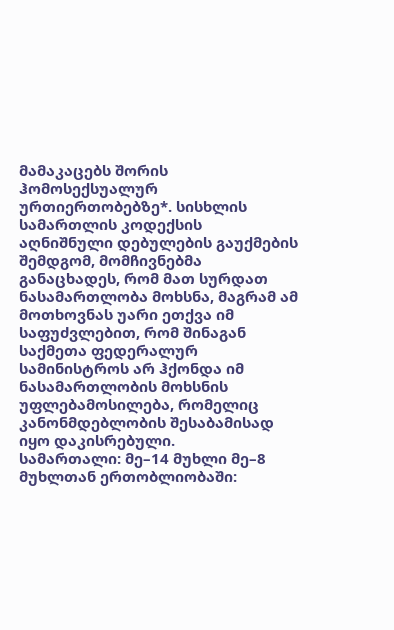მამაკაცებს შორის ჰომოსექსუალურ ურთიერთობებზე*. სისხლის სამართლის კოდექსის აღნიშნული დებულების გაუქმების შემდგომ, მომჩივნებმა განაცხადეს, რომ მათ სურდათ ნასამართლობა მოხსნა, მაგრამ ამ მოთხოვნას უარი ეთქვა იმ საფუძვლებით, რომ შინაგან საქმეთა ფედერალურ სამინისტროს არ ჰქონდა იმ ნასამართლობის მოხსნის უფლებამოსილება, რომელიც კანონმდებლობის შესაბამისად იყო დაკისრებული.
სამართალი: მე–14 მუხლი მე–8 მუხლთან ერთობლიობაში: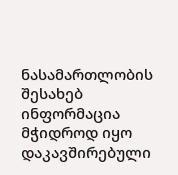ნასამართლობის შესახებ ინფორმაცია მჭიდროდ იყო დაკავშირებული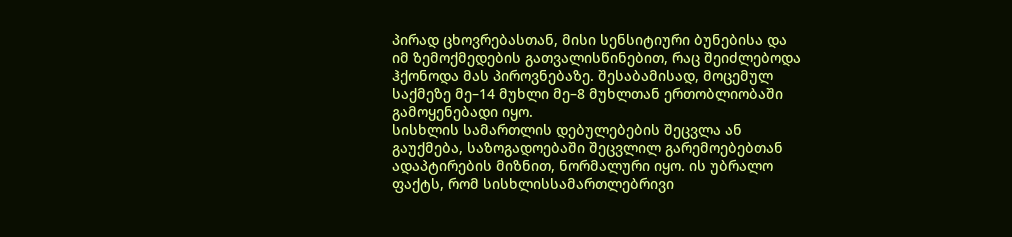პირად ცხოვრებასთან, მისი სენსიტიური ბუნებისა და იმ ზემოქმედების გათვალისწინებით, რაც შეიძლებოდა ჰქონოდა მას პიროვნებაზე. შესაბამისად, მოცემულ საქმეზე მე–14 მუხლი მე–8 მუხლთან ერთობლიობაში გამოყენებადი იყო.
სისხლის სამართლის დებულებების შეცვლა ან გაუქმება, საზოგადოებაში შეცვლილ გარემოებებთან ადაპტირების მიზნით, ნორმალური იყო. ის უბრალო ფაქტს, რომ სისხლისსამართლებრივი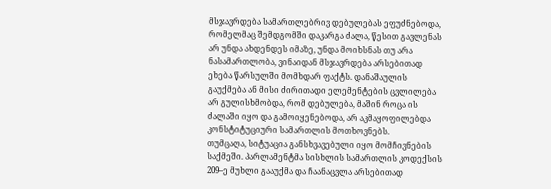მსჯავრდება სამართლებრივ დებულებას ეფუძნებოდა, რომელმაც შემდგომში დაკარგა ძალა, წესით გავლენას არ უნდა ახდენდეს იმაზე, უნდა მოიხსნას თუ არა ნასამართლობა, ვინაიდან მსჯავრდება არსებითად ეხება წარსულში მომხდარ ფაქტს. დანაშაულის გაუქმება ან მისი ძირითადი ელემენტების ცვლილება არ გულისხმობდა, რომ დებულება, მაშინ როცა ის ძალაში იყო და გამოიყენებოდა, არ აკმაყოფილებდა კონსტიტუციური სამართლის მოთხოვნებს.
თუმცაღა, სიტუაცია განსხვავებული იყო მომჩივნების საქმეში. პარლამენტმა სისხლის სამართლის კოდექსის 209–ე მუხლი გააუქმა და ჩაანაცვლა არსებითად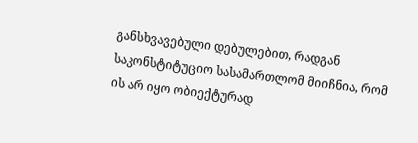განსხვავებული დებულებით, რადგან საკონსტიტუციო სასამართლომ მიიჩნია, რომ ის არ იყო ობიექტურად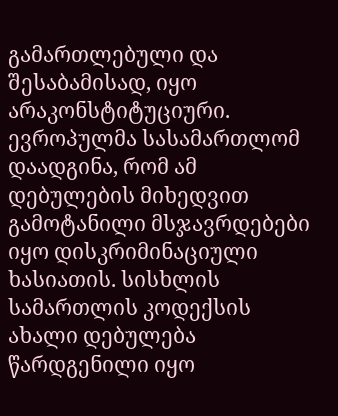გამართლებული და შესაბამისად, იყო არაკონსტიტუციური. ევროპულმა სასამართლომ დაადგინა, რომ ამ დებულების მიხედვით გამოტანილი მსჯავრდებები იყო დისკრიმინაციული ხასიათის. სისხლის სამართლის კოდექსის ახალი დებულება წარდგენილი იყო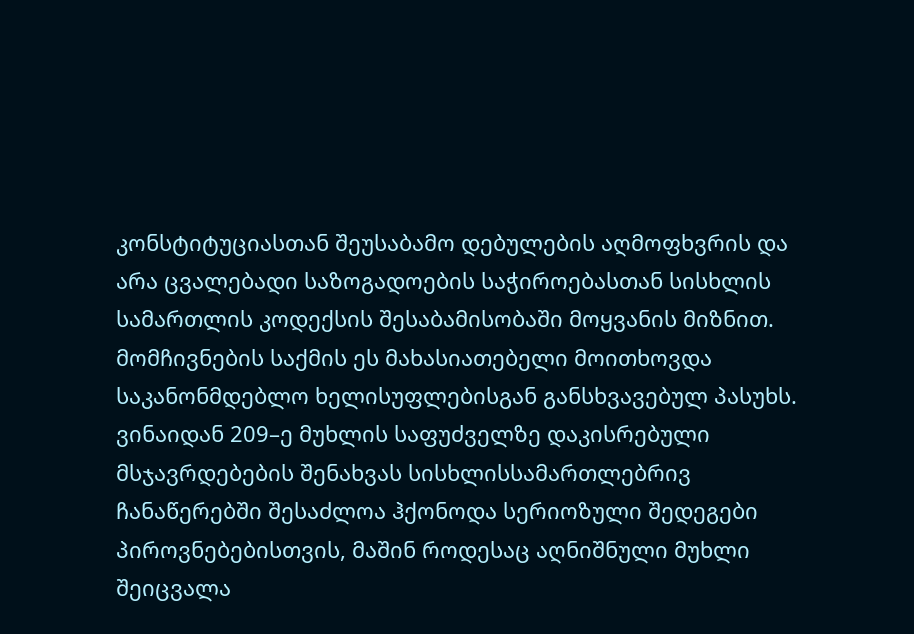კონსტიტუციასთან შეუსაბამო დებულების აღმოფხვრის და არა ცვალებადი საზოგადოების საჭიროებასთან სისხლის სამართლის კოდექსის შესაბამისობაში მოყვანის მიზნით. მომჩივნების საქმის ეს მახასიათებელი მოითხოვდა საკანონმდებლო ხელისუფლებისგან განსხვავებულ პასუხს. ვინაიდან 209–ე მუხლის საფუძველზე დაკისრებული მსჯავრდებების შენახვას სისხლისსამართლებრივ ჩანაწერებში შესაძლოა ჰქონოდა სერიოზული შედეგები პიროვნებებისთვის, მაშინ როდესაც აღნიშნული მუხლი შეიცვალა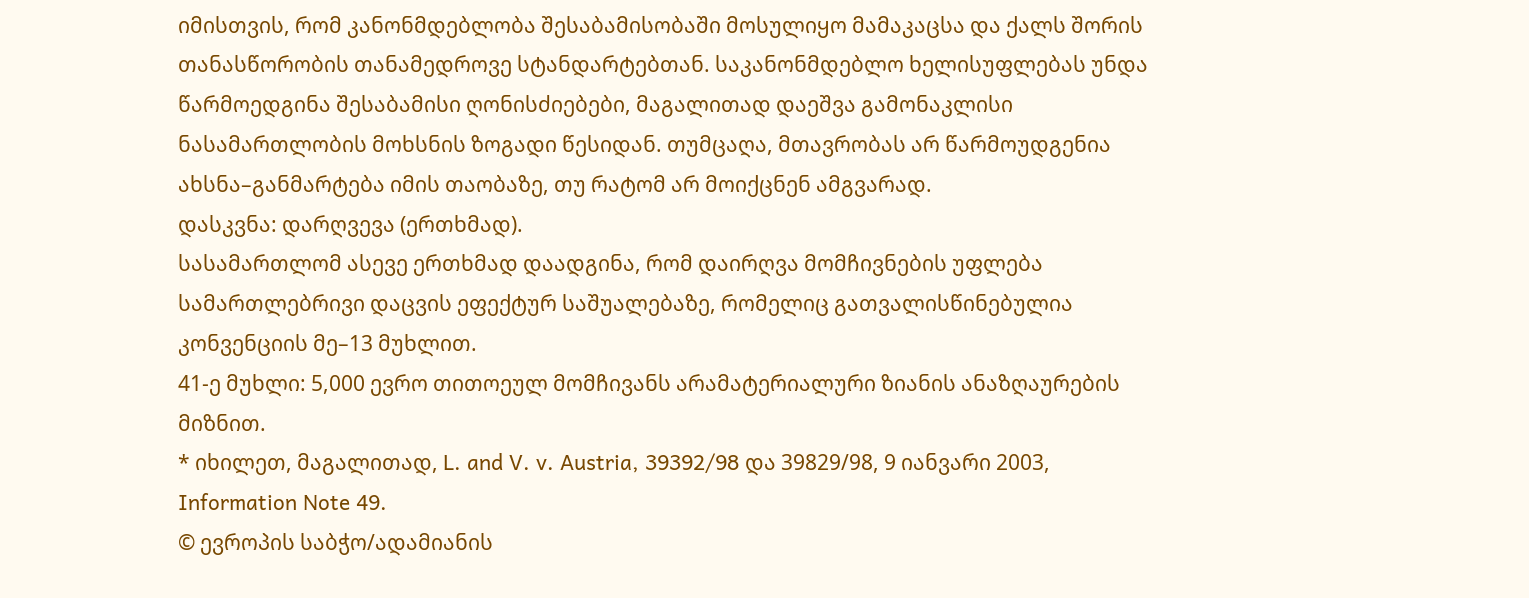იმისთვის, რომ კანონმდებლობა შესაბამისობაში მოსულიყო მამაკაცსა და ქალს შორის თანასწორობის თანამედროვე სტანდარტებთან. საკანონმდებლო ხელისუფლებას უნდა წარმოედგინა შესაბამისი ღონისძიებები, მაგალითად დაეშვა გამონაკლისი ნასამართლობის მოხსნის ზოგადი წესიდან. თუმცაღა, მთავრობას არ წარმოუდგენია ახსნა–განმარტება იმის თაობაზე, თუ რატომ არ მოიქცნენ ამგვარად.
დასკვნა: დარღვევა (ერთხმად).
სასამართლომ ასევე ერთხმად დაადგინა, რომ დაირღვა მომჩივნების უფლება სამართლებრივი დაცვის ეფექტურ საშუალებაზე, რომელიც გათვალისწინებულია კონვენციის მე–13 მუხლით.
41-ე მუხლი: 5,000 ევრო თითოეულ მომჩივანს არამატერიალური ზიანის ანაზღაურების მიზნით.
* იხილეთ, მაგალითად, L. and V. v. Austria, 39392/98 და 39829/98, 9 იანვარი 2003, Information Note 49.
© ევროპის საბჭო/ადამიანის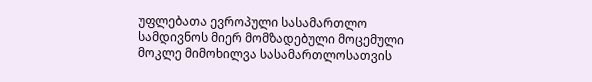უფლებათა ევროპული სასამართლო სამდივნოს მიერ მომზადებული მოცემული მოკლე მიმოხილვა სასამართლოსათვის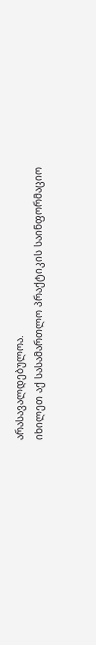არასავალდებულოა.
იხილეთ აქ სასამართლო პრაქტიკის საინფორმაციო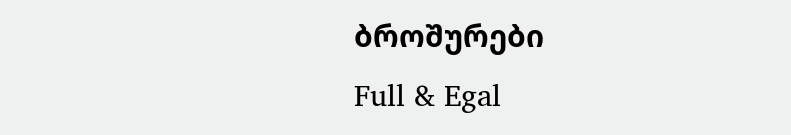ბროშურები
Full & Egal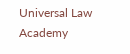Universal Law Academy